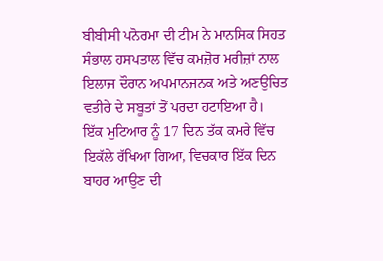ਬੀਬੀਸੀ ਪਨੋਰਮਾ ਦੀ ਟੀਮ ਨੇ ਮਾਨਸਿਕ ਸਿਹਤ ਸੰਭਾਲ ਹਸਪਤਾਲ ਵਿੱਚ ਕਮਜ਼ੋਰ ਮਰੀਜ਼ਾਂ ਨਾਲ ਇਲਾਜ ਦੌਰਾਨ ਅਪਮਾਨਜਨਕ ਅਤੇ ਅਣਉਚਿਤ ਵਤੀਰੇ ਦੇ ਸਬੂਤਾਂ ਤੋਂ ਪਰਦਾ ਹਟਾਇਆ ਹੈ।
ਇੱਕ ਮੁਟਿਆਰ ਨੂੰ 17 ਦਿਨ ਤੱਕ ਕਮਰੇ ਵਿੱਚ ਇਕੱਲੇ ਰੱਖਿਆ ਗਿਆ, ਵਿਚਕਾਰ ਇੱਕ ਦਿਨ ਬਾਹਰ ਆਉਣ ਦੀ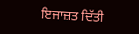ਇਜਾਜ਼ਤ ਦਿੱਤੀ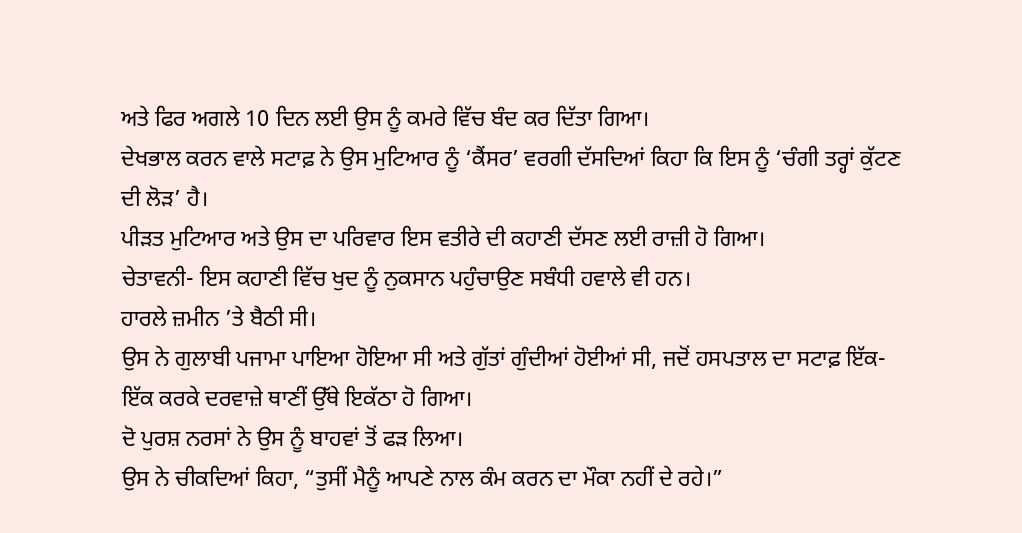ਅਤੇ ਫਿਰ ਅਗਲੇ 10 ਦਿਨ ਲਈ ਉਸ ਨੂੰ ਕਮਰੇ ਵਿੱਚ ਬੰਦ ਕਰ ਦਿੱਤਾ ਗਿਆ।
ਦੇਖਭਾਲ ਕਰਨ ਵਾਲੇ ਸਟਾਫ਼ ਨੇ ਉਸ ਮੁਟਿਆਰ ਨੂੰ ‘ਕੈਂਸਰ’ ਵਰਗੀ ਦੱਸਦਿਆਂ ਕਿਹਾ ਕਿ ਇਸ ਨੂੰ ‘ਚੰਗੀ ਤਰ੍ਹਾਂ ਕੁੱਟਣ ਦੀ ਲੋੜ’ ਹੈ।
ਪੀੜਤ ਮੁਟਿਆਰ ਅਤੇ ਉਸ ਦਾ ਪਰਿਵਾਰ ਇਸ ਵਤੀਰੇ ਦੀ ਕਹਾਣੀ ਦੱਸਣ ਲਈ ਰਾਜ਼ੀ ਹੋ ਗਿਆ।
ਚੇਤਾਵਨੀ- ਇਸ ਕਹਾਣੀ ਵਿੱਚ ਖੁਦ ਨੂੰ ਨੁਕਸਾਨ ਪਹੁੰਚਾਉਣ ਸਬੰਧੀ ਹਵਾਲੇ ਵੀ ਹਨ।
ਹਾਰਲੇ ਜ਼ਮੀਨ ’ਤੇ ਬੈਠੀ ਸੀ।
ਉਸ ਨੇ ਗੁਲਾਬੀ ਪਜਾਮਾ ਪਾਇਆ ਹੋਇਆ ਸੀ ਅਤੇ ਗੁੱਤਾਂ ਗੁੰਦੀਆਂ ਹੋਈਆਂ ਸੀ, ਜਦੋਂ ਹਸਪਤਾਲ ਦਾ ਸਟਾਫ਼ ਇੱਕ-ਇੱਕ ਕਰਕੇ ਦਰਵਾਜ਼ੇ ਥਾਣੀਂ ਉੱਥੇ ਇਕੱਠਾ ਹੋ ਗਿਆ।
ਦੋ ਪੁਰਸ਼ ਨਰਸਾਂ ਨੇ ਉਸ ਨੂੰ ਬਾਹਵਾਂ ਤੋਂ ਫੜ ਲਿਆ।
ਉਸ ਨੇ ਚੀਕਦਿਆਂ ਕਿਹਾ, “ਤੁਸੀਂ ਮੈਨੂੰ ਆਪਣੇ ਨਾਲ ਕੰਮ ਕਰਨ ਦਾ ਮੌਕਾ ਨਹੀਂ ਦੇ ਰਹੇ।”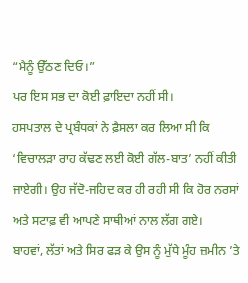“ਮੈਨੂੰ ਉੱਠਣ ਦਿਓ।”
ਪਰ ਇਸ ਸਭ ਦਾ ਕੋਈ ਫ਼ਾਇਦਾ ਨਹੀਂ ਸੀ।
ਹਸਪਤਾਲ ਦੇ ਪ੍ਰਬੰਧਕਾਂ ਨੇ ਫ਼ੈਸਲਾ ਕਰ ਲਿਆ ਸੀ ਕਿ ‘ਵਿਚਾਲੜਾ ਰਾਹ ਕੱਢਣ ਲਈ ਕੋਈ ਗੱਲ-ਬਾਤ’ ਨਹੀਂ ਕੀਤੀ ਜਾਏਗੀ। ਉਹ ਜੱਦੋ-ਜਹਿਦ ਕਰ ਹੀ ਰਹੀ ਸੀ ਕਿ ਹੋਰ ਨਰਸਾਂ ਅਤੇ ਸਟਾਫ਼ ਵੀ ਆਪਣੇ ਸਾਥੀਆਂ ਨਾਲ ਲੱਗ ਗਏ।
ਬਾਹਵਾਂ, ਲੱਤਾਂ ਅਤੇ ਸਿਰ ਫੜ ਕੇ ਉਸ ਨੂੰ ਮੁੱਧੇ ਮੂੰਹ ਜ਼ਮੀਨ ’ਤੇ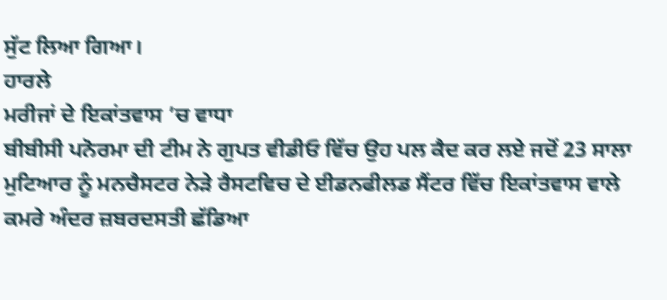ਸੁੱਟ ਲਿਆ ਗਿਆ।
ਹਾਰਲੇ
ਮਰੀਜਾਂ ਦੇ ਇਕਾਂਤਵਾਸ ’ਚ ਵਾਧਾ
ਬੀਬੀਸੀ ਪਨੋਰਮਾ ਦੀ ਟੀਮ ਨੇ ਗੁਪਤ ਵੀਡੀਓ ਵਿੱਚ ਉਹ ਪਲ ਕੈਦ ਕਰ ਲਏ ਜਦੋਂ 23 ਸਾਲਾ ਮੁਟਿਆਰ ਨੂੰ ਮਨਚੈਸਟਰ ਨੇੜੇ ਰੈਸਟਵਿਚ ਦੇ ਈਡਨਫੀਲਡ ਸੈਂਟਰ ਵਿੱਚ ਇਕਾਂਤਵਾਸ ਵਾਲੇ ਕਮਰੇ ਅੰਦਰ ਜ਼ਬਰਦਸਤੀ ਛੱਡਿਆ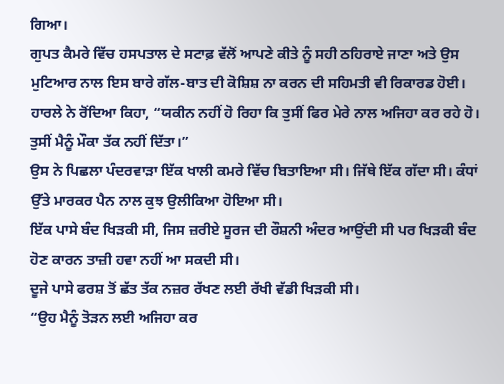ਗਿਆ।
ਗੁਪਤ ਕੈਮਰੇ ਵਿੱਚ ਹਸਪਤਾਲ ਦੇ ਸਟਾਫ਼ ਵੱਲੋਂ ਆਪਣੇ ਕੀਤੇ ਨੂੰ ਸਹੀ ਠਹਿਰਾਏ ਜਾਣਾ ਅਤੇ ਉਸ ਮੁਟਿਆਰ ਨਾਲ ਇਸ ਬਾਰੇ ਗੱਲ-ਬਾਤ ਦੀ ਕੋਸ਼ਿਸ਼ ਨਾ ਕਰਨ ਦੀ ਸਹਿਮਤੀ ਵੀ ਰਿਕਾਰਡ ਹੋਈ।
ਹਾਰਲੇ ਨੇ ਰੋਂਦਿਆ ਕਿਹਾ, “ਯਕੀਨ ਨਹੀਂ ਹੋ ਰਿਹਾ ਕਿ ਤੁਸੀਂ ਫਿਰ ਮੇਰੇ ਨਾਲ ਅਜਿਹਾ ਕਰ ਰਹੇ ਹੋ। ਤੁਸੀਂ ਮੈਨੂੰ ਮੌਕਾ ਤੱਕ ਨਹੀਂ ਦਿੱਤਾ।”
ਉਸ ਨੇ ਪਿਛਲਾ ਪੰਦਰਵਾੜਾ ਇੱਕ ਖਾਲੀ ਕਮਰੇ ਵਿੱਚ ਬਿਤਾਇਆ ਸੀ। ਜਿੱਥੇ ਇੱਕ ਗੱਦਾ ਸੀ। ਕੰਧਾਂ ਉੱਤੇ ਮਾਰਕਰ ਪੈਨ ਨਾਲ ਕੁਝ ਉਲੀਕਿਆ ਹੋਇਆ ਸੀ।
ਇੱਕ ਪਾਸੇ ਬੰਦ ਖਿੜਕੀ ਸੀ, ਜਿਸ ਜ਼ਰੀਏ ਸੂਰਜ ਦੀ ਰੌਸ਼ਨੀ ਅੰਦਰ ਆਉਂਦੀ ਸੀ ਪਰ ਖਿੜਕੀ ਬੰਦ ਹੋਣ ਕਾਰਨ ਤਾਜ਼ੀ ਹਵਾ ਨਹੀਂ ਆ ਸਕਦੀ ਸੀ।
ਦੂਜੇ ਪਾਸੇ ਫਰਸ਼ ਤੋਂ ਛੱਤ ਤੱਕ ਨਜ਼ਰ ਰੱਖਣ ਲਈ ਰੱਖੀ ਵੱਡੀ ਖਿੜਕੀ ਸੀ।
“ਉਹ ਮੈਨੂੰ ਤੋੜਨ ਲਈ ਅਜਿਹਾ ਕਰ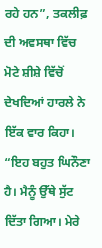ਰਹੇ ਹਨ”, ਤਕਲੀਫ਼ ਦੀ ਅਵਸਥਾ ਵਿੱਚ ਮੋਟੇ ਸ਼ੀਸ਼ੇ ਵਿੱਚੋਂ ਦੇਖਦਿਆਂ ਹਾਰਲੇ ਨੇ ਇੱਕ ਵਾਰ ਕਿਹਾ।
“ਇਹ ਬਹੁਤ ਘਿਨੌਣਾ ਹੈ। ਮੈਨੂੰ ਉੱਥੇ ਸੁੱਟ ਦਿੱਤਾ ਗਿਆ। ਮੇਰੇ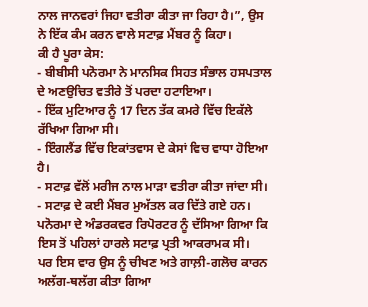ਨਾਲ ਜਾਨਵਰਾਂ ਜਿਹਾ ਵਤੀਰਾ ਕੀਤਾ ਜਾ ਰਿਹਾ ਹੈ।”, ਉਸ ਨੇ ਇੱਕ ਕੰਮ ਕਰਨ ਵਾਲੇ ਸਟਾਫ਼ ਮੈਂਬਰ ਨੂੰ ਕਿਹਾ।
ਕੀ ਹੈ ਪੂਰਾ ਕੇਸ:
- ਬੀਬੀਸੀ ਪਨੋਰਮਾ ਨੇ ਮਾਨਸਿਕ ਸਿਹਤ ਸੰਭਾਲ ਹਸਪਤਾਲ ਦੇ ਅਣਉਚਿਤ ਵਤੀਰੇ ਤੋਂ ਪਰਦਾ ਹਟਾਇਆ।
- ਇੱਕ ਮੁਟਿਆਰ ਨੂੰ 17 ਦਿਨ ਤੱਕ ਕਮਰੇ ਵਿੱਚ ਇਕੱਲੇ ਰੱਖਿਆ ਗਿਆ ਸੀ।
- ਇੰਗਲੈਂਡ ਵਿੱਚ ਇਕਾਂਤਵਾਸ ਦੇ ਕੇਸਾਂ ਵਿਚ ਵਾਧਾ ਹੋਇਆ ਹੈ।
- ਸਟਾਫ਼ ਵੱਲੋਂ ਮਰੀਜ ਨਾਲ ਮਾੜਾ ਵਤੀਰਾ ਕੀਤਾ ਜਾਂਦਾ ਸੀ।
- ਸਟਾਫ਼ ਦੇ ਕਈ ਮੈਂਬਰ ਮੁਅੱਤਲ ਕਰ ਦਿੱਤੇ ਗਏ ਹਨ।
ਪਨੋਰਮਾ ਦੇ ਅੰਡਰਕਵਰ ਰਿਪੋਰਟਰ ਨੂੰ ਦੱਸਿਆ ਗਿਆ ਕਿ ਇਸ ਤੋਂ ਪਹਿਲਾਂ ਹਾਰਲੇ ਸਟਾਫ਼ ਪ੍ਰਤੀ ਆਕਰਾਮਕ ਸੀ।
ਪਰ ਇਸ ਵਾਰ ਉਸ ਨੂੰ ਚੀਖਣ ਅਤੇ ਗਾਲ਼ੀ-ਗਲੋਚ ਕਾਰਨ ਅਲੱਗ-ਥਲੱਗ ਕੀਤਾ ਗਿਆ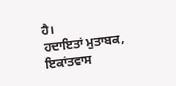ਹੈ।
ਹਦਾਇਤਾਂ ਮੁਤਾਬਕ, ਇਕਾਂਤਵਾਸ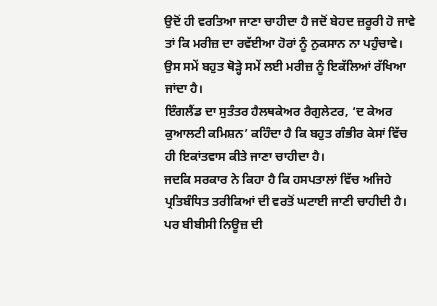ਉਦੋਂ ਹੀ ਵਰਤਿਆ ਜਾਣਾ ਚਾਹੀਦਾ ਹੈ ਜਦੋਂ ਬੇਹਦ ਜ਼ਰੂਰੀ ਹੋ ਜਾਵੇ ਤਾਂ ਕਿ ਮਰੀਜ਼ ਦਾ ਰਵੱਈਆ ਹੋਰਾਂ ਨੂੰ ਨੁਕਸਾਨ ਨਾ ਪਹੁੰਚਾਵੇ।
ਉਸ ਸਮੇਂ ਬਹੁਤ ਥੋੜ੍ਹੇ ਸਮੇਂ ਲਈ ਮਰੀਜ਼ ਨੂੰ ਇਕੱਲਿਆਂ ਰੱਖਿਆ ਜਾਂਦਾ ਹੈ।
ਇੰਗਲੈਂਡ ਦਾ ਸੁਤੰਤਰ ਹੈਲਥਕੇਅਰ ਰੈਗੁਲੇਟਰ, ‘ਦ ਕੇਅਰ ਕੁਆਲਟੀ ਕਮਿਸ਼ਨ’ ਕਹਿੰਦਾ ਹੈ ਕਿ ਬਹੁਤ ਗੰਭੀਰ ਕੇਸਾਂ ਵਿੱਚ ਹੀ ਇਕਾਂਤਵਾਸ ਕੀਤੇ ਜਾਣਾ ਚਾਹੀਦਾ ਹੈ।
ਜਦਕਿ ਸਰਕਾਰ ਨੇ ਕਿਹਾ ਹੈ ਕਿ ਹਸਪਤਾਲਾਂ ਵਿੱਚ ਅਜਿਹੇ ਪ੍ਰਤਿਬੰਧਿਤ ਤਰੀਕਿਆਂ ਦੀ ਵਰਤੋਂ ਘਟਾਈ ਜਾਣੀ ਚਾਹੀਦੀ ਹੈ।
ਪਰ ਬੀਬੀਸੀ ਨਿਊਜ਼ ਦੀ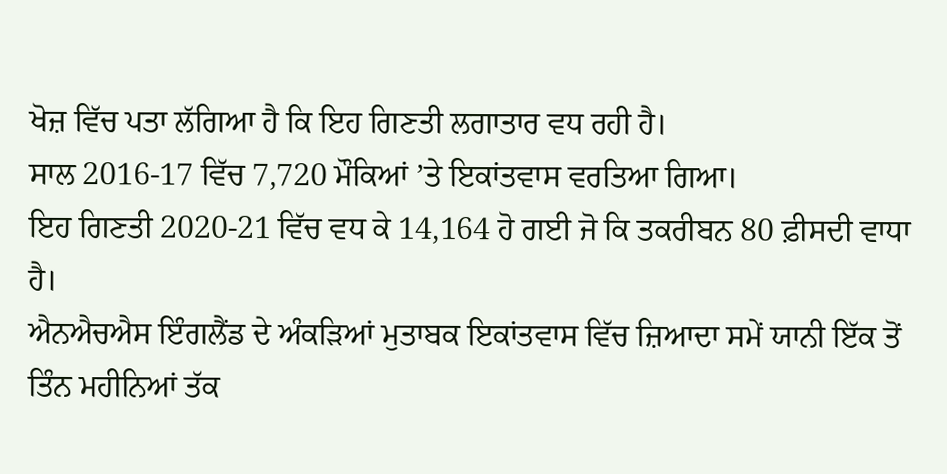ਖੋਜ਼ ਵਿੱਚ ਪਤਾ ਲੱਗਿਆ ਹੈ ਕਿ ਇਹ ਗਿਣਤੀ ਲਗਾਤਾਰ ਵਧ ਰਹੀ ਹੈ।
ਸਾਲ 2016-17 ਵਿੱਚ 7,720 ਮੌਕਿਆਂ ’ਤੇ ਇਕਾਂਤਵਾਸ ਵਰਤਿਆ ਗਿਆ।
ਇਹ ਗਿਣਤੀ 2020-21 ਵਿੱਚ ਵਧ ਕੇ 14,164 ਹੋ ਗਈ ਜੋ ਕਿ ਤਕਰੀਬਨ 80 ਫ਼ੀਸਦੀ ਵਾਧਾ ਹੈ।
ਐਨਐਚਐਸ ਇੰਗਲੈਂਡ ਦੇ ਅੰਕੜਿਆਂ ਮੁਤਾਬਕ ਇਕਾਂਤਵਾਸ ਵਿੱਚ ਜ਼ਿਆਦਾ ਸਮੇਂ ਯਾਨੀ ਇੱਕ ਤੋਂ ਤਿੰਨ ਮਹੀਨਿਆਂ ਤੱਕ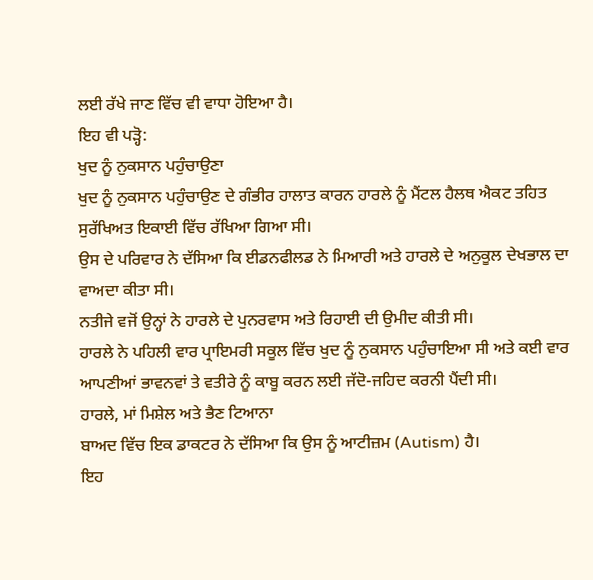ਲਈ ਰੱਖੇ ਜਾਣ ਵਿੱਚ ਵੀ ਵਾਧਾ ਹੋਇਆ ਹੈ।
ਇਹ ਵੀ ਪੜ੍ਹੋ:
ਖੁਦ ਨੂੰ ਨੁਕਸਾਨ ਪਹੁੰਚਾਉਣਾ
ਖੁਦ ਨੂੰ ਨੁਕਸਾਨ ਪਹੁੰਚਾਉਣ ਦੇ ਗੰਭੀਰ ਹਾਲਾਤ ਕਾਰਨ ਹਾਰਲੇ ਨੂੰ ਮੈਂਟਲ ਹੈਲਥ ਐਕਟ ਤਹਿਤ ਸੁਰੱਖਿਅਤ ਇਕਾਈ ਵਿੱਚ ਰੱਖਿਆ ਗਿਆ ਸੀ।
ਉਸ ਦੇ ਪਰਿਵਾਰ ਨੇ ਦੱਸਿਆ ਕਿ ਈਡਨਫੀਲਡ ਨੇ ਮਿਆਰੀ ਅਤੇ ਹਾਰਲੇ ਦੇ ਅਨੁਕੂਲ ਦੇਖਭਾਲ ਦਾ ਵਾਅਦਾ ਕੀਤਾ ਸੀ।
ਨਤੀਜੇ ਵਜੋਂ ਉਨ੍ਹਾਂ ਨੇ ਹਾਰਲੇ ਦੇ ਪੁਨਰਵਾਸ ਅਤੇ ਰਿਹਾਈ ਦੀ ਉਮੀਦ ਕੀਤੀ ਸੀ।
ਹਾਰਲੇ ਨੇ ਪਹਿਲੀ ਵਾਰ ਪ੍ਰਾਇਮਰੀ ਸਕੂਲ ਵਿੱਚ ਖੁਦ ਨੂੰ ਨੁਕਸਾਨ ਪਹੁੰਚਾਇਆ ਸੀ ਅਤੇ ਕਈ ਵਾਰ ਆਪਣੀਆਂ ਭਾਵਨਵਾਂ ਤੇ ਵਤੀਰੇ ਨੂੰ ਕਾਬੂ ਕਰਨ ਲਈ ਜੱਦੋ-ਜਹਿਦ ਕਰਨੀ ਪੈਂਦੀ ਸੀ।
ਹਾਰਲੇ, ਮਾਂ ਮਿਸ਼ੇਲ ਅਤੇ ਭੈਣ ਟਿਆਨਾ
ਬਾਅਦ ਵਿੱਚ ਇਕ ਡਾਕਟਰ ਨੇ ਦੱਸਿਆ ਕਿ ਉਸ ਨੂੰ ਆਟੀਜ਼ਮ (Autism) ਹੈ।
ਇਹ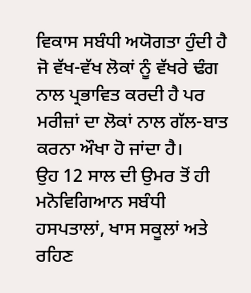ਵਿਕਾਸ ਸਬੰਧੀ ਅਯੋਗਤਾ ਹੁੰਦੀ ਹੈ ਜੋ ਵੱਖ-ਵੱਖ ਲੋਕਾਂ ਨੂੰ ਵੱਖਰੇ ਢੰਗ ਨਾਲ ਪ੍ਰਭਾਵਿਤ ਕਰਦੀ ਹੈ ਪਰ ਮਰੀਜ਼ਾਂ ਦਾ ਲੋਕਾਂ ਨਾਲ ਗੱਲ-ਬਾਤ ਕਰਨਾ ਔਖਾ ਹੋ ਜਾਂਦਾ ਹੈ।
ਉਹ 12 ਸਾਲ ਦੀ ਉਮਰ ਤੋਂ ਹੀ ਮਨੋਵਿਗਿਆਨ ਸਬੰਧੀ ਹਸਪਤਾਲਾਂ, ਖਾਸ ਸਕੂਲਾਂ ਅਤੇ ਰਹਿਣ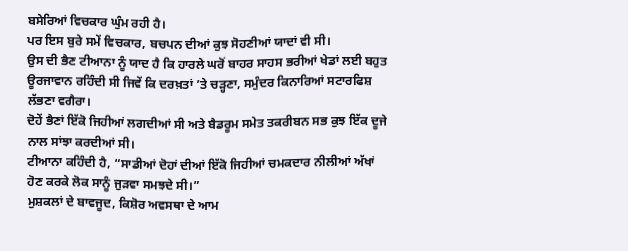ਬਸੇਰਿਆਂ ਵਿਚਕਾਰ ਘੁੰਮ ਰਹੀ ਹੈ।
ਪਰ ਇਸ ਬੁਰੇ ਸਮੇਂ ਵਿਚਕਾਰ, ਬਚਪਨ ਦੀਆਂ ਕੁਝ ਸੋਹਣੀਆਂ ਯਾਦਾਂ ਵੀ ਸੀ।
ਉਸ ਦੀ ਭੈਣ ਟੀਆਨਾ ਨੂੰ ਯਾਦ ਹੈ ਕਿ ਹਾਰਲੇ ਘਰੋਂ ਬਾਹਰ ਸਾਹਸ ਭਰੀਆਂ ਖੇਡਾਂ ਲਈ ਬਹੁਤ ਊਰਜਾਵਾਨ ਰਹਿੰਦੀ ਸੀ ਜਿਵੇਂ ਕਿ ਦਰਖ਼ਤਾਂ ’ਤੇ ਚੜ੍ਹਣਾ, ਸਮੁੰਦਰ ਕਿਨਾਰਿਆਂ ਸਟਾਰਫਿਸ਼ ਲੱਭਣਾ ਵਗੈਰਾ।
ਦੋਹੇਂ ਭੈਣਾਂ ਇੱਕੋ ਜਿਹੀਆਂ ਲਗਦੀਆਂ ਸੀ ਅਤੇ ਬੈਡਰੂਮ ਸਮੇਤ ਤਕਰੀਬਨ ਸਭ ਕੁਝ ਇੱਕ ਦੂਜੇ ਨਾਲ ਸਾਂਝਾ ਕਰਦੀਆਂ ਸੀ।
ਟੀਆਨਾ ਕਹਿੰਦੀ ਹੈ, “ਸਾਡੀਆਂ ਦੋਹਾਂ ਦੀਆਂ ਇੱਕੋ ਜਿਹੀਆਂ ਚਮਕਦਾਰ ਨੀਲੀਆਂ ਅੱਖਾਂ ਹੋਣ ਕਰਕੇ ਲੋਕ ਸਾਨੂੰ ਜੁੜਵਾ ਸਮਝਦੇ ਸੀ।”
ਮੁਸ਼ਕਲਾਂ ਦੇ ਬਾਵਜੂਦ, ਕਿਸ਼ੋਰ ਅਵਸਥਾ ਦੇ ਆਮ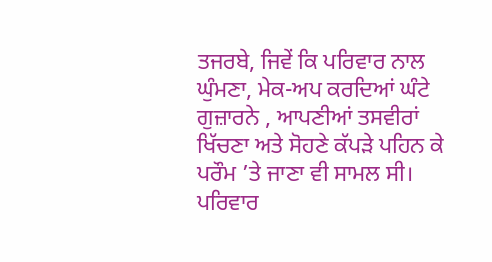ਤਜਰਬੇ, ਜਿਵੇਂ ਕਿ ਪਰਿਵਾਰ ਨਾਲ ਘੁੰਮਣਾ, ਮੇਕ-ਅਪ ਕਰਦਿਆਂ ਘੰਟੇ ਗੁਜ਼ਾਰਨੇ , ਆਪਣੀਆਂ ਤਸਵੀਰਾਂ ਖਿੱਚਣਾ ਅਤੇ ਸੋਹਣੇ ਕੱਪੜੇ ਪਹਿਨ ਕੇ ਪਰੌਮ ’ਤੇ ਜਾਣਾ ਵੀ ਸਾਮਲ ਸੀ।
ਪਰਿਵਾਰ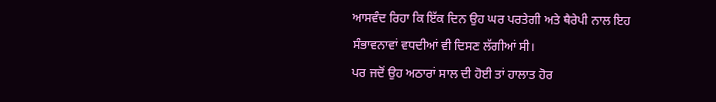ਆਸਵੰਦ ਰਿਹਾ ਕਿ ਇੱਕ ਦਿਨ ਉਹ ਘਰ ਪਰਤੇਗੀ ਅਤੇ ਥੈਰੇਪੀ ਨਾਲ ਇਹ ਸੰਭਾਵਨਾਵਾਂ ਵਧਦੀਆਂ ਵੀ ਦਿਸਣ ਲੱਗੀਆਂ ਸੀ।
ਪਰ ਜਦੋਂ ਉਹ ਅਠਾਰਾਂ ਸਾਲ ਦੀ ਹੋਈ ਤਾਂ ਹਾਲਾਤ ਹੋਰ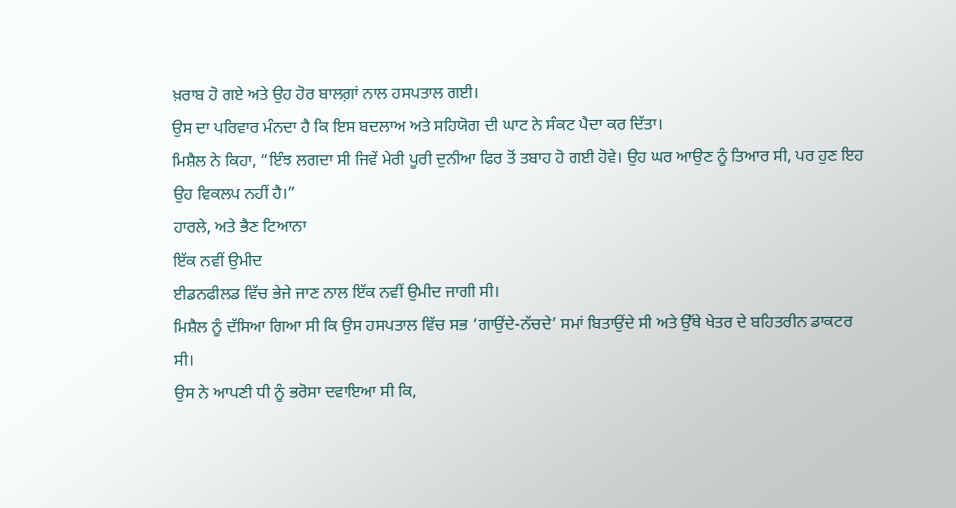ਖ਼ਰਾਬ ਹੋ ਗਏ ਅਤੇ ਉਹ ਹੋਰ ਬਾਲਗ਼ਾਂ ਨਾਲ ਹਸਪਤਾਲ ਗਈ।
ਉਸ ਦਾ ਪਰਿਵਾਰ ਮੰਨਦਾ ਹੈ ਕਿ ਇਸ ਬਦਲਾਅ ਅਤੇ ਸਹਿਯੋਗ ਦੀ ਘਾਟ ਨੇ ਸੰਕਟ ਪੈਦਾ ਕਰ ਦਿੱਤਾ।
ਮਿਸ਼ੈਲ ਨੇ ਕਿਹਾ, “ਇੰਝ ਲਗਦਾ ਸੀ ਜਿਵੇਂ ਮੇਰੀ ਪੂਰੀ ਦੁਨੀਆ ਫਿਰ ਤੋਂ ਤਬਾਹ ਹੋ ਗਈ ਹੋਵੇ। ਉਹ ਘਰ ਆਉਣ ਨੂੰ ਤਿਆਰ ਸੀ, ਪਰ ਹੁਣ ਇਹ ਉਹ ਵਿਕਲਪ ਨਹੀਂ ਹੈ।”
ਹਾਰਲੇ, ਅਤੇ ਭੈਣ ਟਿਆਨਾ
ਇੱਕ ਨਵੀਂ ਉਮੀਦ
ਈਡਨਫੀਲਡ ਵਿੱਚ ਭੇਜੇ ਜਾਣ ਨਾਲ ਇੱਕ ਨਵੀਂ ਉਮੀਦ ਜਾਗੀ ਸੀ।
ਮਿਸ਼ੈਲ ਨੂੰ ਦੱਸਿਆ ਗਿਆ ਸੀ ਕਿ ਉਸ ਹਸਪਤਾਲ ਵਿੱਚ ਸਭ ‘ਗਾਉਂਦੇ-ਨੱਚਦੇ’ ਸਮਾਂ ਬਿਤਾਉਂਦੇ ਸੀ ਅਤੇ ਉੱਥੇ ਖੇਤਰ ਦੇ ਬਹਿਤਰੀਨ ਡਾਕਟਰ ਸੀ।
ਉਸ ਨੇ ਆਪਣੀ ਧੀ ਨੂੰ ਭਰੋਸਾ ਦਵਾਇਆ ਸੀ ਕਿ,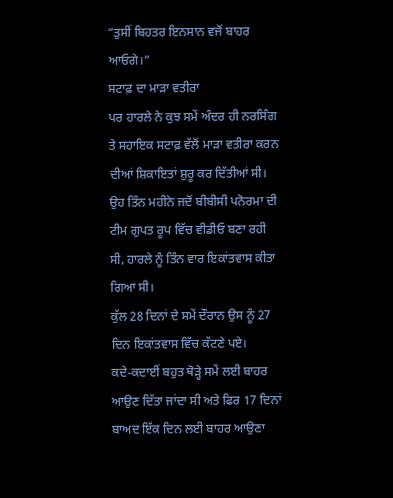“ਤੁਸੀਂ ਬਿਹਤਰ ਇਨਸਾਨ ਵਜੋਂ ਬਾਹਰ ਆਓਗੇ।”
ਸਟਾਫ਼ ਦਾ ਮਾੜਾ ਵਤੀਰਾ
ਪਰ ਹਾਰਲੇ ਨੇ ਕੁਝ ਸਮੇਂ ਅੰਦਰ ਹੀ ਨਰਸਿੰਗ ਤੇ ਸਹਾਇਕ ਸਟਾਫ਼ ਵੱਲੋਂ ਮਾੜਾ ਵਤੀਰਾ ਕਰਨ ਦੀਆਂ ਸ਼ਿਕਾਇਤਾਂ ਸ਼ੁਰੂ ਕਰ ਦਿੱਤੀਆਂ ਸੀ। ਉਹ ਤਿੰਨ ਮਹੀਨੇ ਜਦੋਂ ਬੀਬੀਸੀ ਪਨੋਰਮਾ ਦੀ ਟੀਮ ਗੁਪਤ ਰੂਪ ਵਿੱਚ ਵੀਡੀਓ ਬਣਾ ਰਹੀ ਸੀ, ਹਾਰਲੇ ਨੂੰ ਤਿੰਨ ਵਾਰ ਇਕਾਂਤਵਾਸ ਕੀਤਾ ਗਿਆ ਸੀ।
ਕੁੱਲ 28 ਦਿਨਾਂ ਦੇ ਸਮੇਂ ਦੌਰਾਨ ਉਸ ਨੂੰ 27 ਦਿਨ ਇਕਾਂਤਵਾਸ ਵਿੱਚ ਕੱਟਣੇ ਪਏ।
ਕਦੇ-ਕਦਾਈਂ ਬਹੁਤ ਥੋੜ੍ਹੇ ਸਮੇਂ ਲਈ ਬਾਹਰ ਆਉਣ ਦਿੱਤਾ ਜਾਂਦਾ ਸੀ ਅਤੇ ਫਿਰ 17 ਦਿਨਾਂ ਬਾਅਦ ਇੱਕ ਦਿਨ ਲਈ ਬਾਹਰ ਆਉਣਾ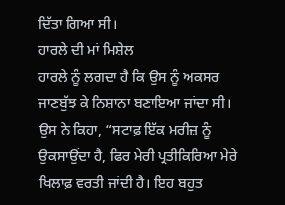ਦਿੱਤਾ ਗਿਆ ਸੀ।
ਹਾਰਲੇ ਦੀ ਮਾਂ ਮਿਸ਼ੇਲ
ਹਾਰਲੇ ਨੂੰ ਲਗਦਾ ਹੈ ਕਿ ਉਸ ਨੂੰ ਅਕਸਰ ਜਾਣਬੁੱਝ ਕੇ ਨਿਸ਼ਾਨਾ ਬਣਾਇਆ ਜਾਂਦਾ ਸੀ।
ਉਸ ਨੇ ਕਿਹਾ, “ਸਟਾਫ਼ ਇੱਕ ਮਰੀਜ਼ ਨੂੰ ਉਕਸਾਉਂਦਾ ਹੈ, ਫਿਰ ਮੇਰੀ ਪ੍ਰਤੀਕਿਰਿਆ ਮੇਰੇ ਖਿਲਾਫ਼ ਵਰਤੀ ਜਾਂਦੀ ਹੈ। ਇਹ ਬਹੁਤ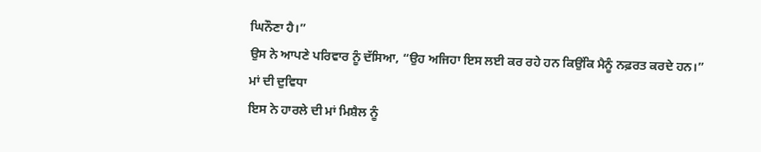ਘਿਨੌਣਾ ਹੈ।”
ਉਸ ਨੇ ਆਪਣੇ ਪਰਿਵਾਰ ਨੂੰ ਦੱਸਿਆ, “ਉਹ ਅਜਿਹਾ ਇਸ ਲਈ ਕਰ ਰਹੇ ਹਨ ਕਿਉਂਕਿ ਮੈਨੂੰ ਨਫ਼ਰਤ ਕਰਦੇ ਹਨ।”
ਮਾਂ ਦੀ ਦੁਵਿਧਾ
ਇਸ ਨੇ ਹਾਰਲੇ ਦੀ ਮਾਂ ਮਿਸ਼ੈਲ ਨੂੰ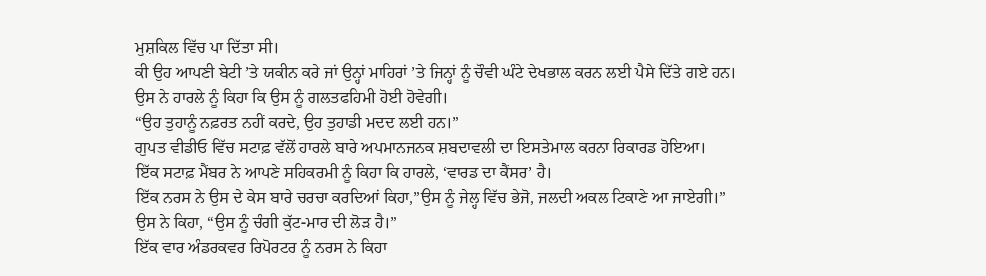ਮੁਸ਼ਕਿਲ ਵਿੱਚ ਪਾ ਦਿੱਤਾ ਸੀ।
ਕੀ ਉਹ ਆਪਣੀ ਬੇਟੀ ’ਤੇ ਯਕੀਨ ਕਰੇ ਜਾਂ ਉਨ੍ਹਾਂ ਮਾਹਿਰਾਂ ’ਤੇ ਜਿਨ੍ਹਾਂ ਨੂੰ ਚੌਵੀ ਘੰਟੇ ਦੇਖਭਾਲ ਕਰਨ ਲਈ ਪੈਸੇ ਦਿੱਤੇ ਗਏ ਹਨ।
ਉਸ ਨੇ ਹਾਰਲੇ ਨੂੰ ਕਿਹਾ ਕਿ ਉਸ ਨੂੰ ਗਲਤਫਹਿਮੀ ਹੋਈ ਹੋਵੇਗੀ।
“ਉਹ ਤੁਹਾਨੂੰ ਨਫ਼ਰਤ ਨਹੀਂ ਕਰਦੇ, ਉਹ ਤੁਹਾਡੀ ਮਦਦ ਲਈ ਹਨ।”
ਗੁਪਤ ਵੀਡੀਓ ਵਿੱਚ ਸਟਾਫ਼ ਵੱਲੋਂ ਹਾਰਲੇ ਬਾਰੇ ਅਪਮਾਨਜਨਕ ਸ਼ਬਦਾਵਲੀ ਦਾ ਇਸਤੇਮਾਲ ਕਰਨਾ ਰਿਕਾਰਡ ਹੋਇਆ।
ਇੱਕ ਸਟਾਫ਼ ਮੈਂਬਰ ਨੇ ਆਪਣੇ ਸਹਿਕਰਮੀ ਨੂੰ ਕਿਹਾ ਕਿ ਹਾਰਲੇ, ‘ਵਾਰਡ ਦਾ ਕੈਂਸਰ’ ਹੈ।
ਇੱਕ ਨਰਸ ਨੇ ਉਸ ਦੇ ਕੇਸ ਬਾਰੇ ਚਰਚਾ ਕਰਦਿਆਂ ਕਿਹਾ,”ਉਸ ਨੂੰ ਜੇਲ੍ਹ ਵਿੱਚ ਭੇਜੋ, ਜਲਦੀ ਅਕਲ ਟਿਕਾਣੇ ਆ ਜਾਏਗੀ।”
ਉਸ ਨੇ ਕਿਹਾ, “ਉਸ ਨੂੰ ਚੰਗੀ ਕੁੱਟ-ਮਾਰ ਦੀ ਲੋੜ ਹੈ।”
ਇੱਕ ਵਾਰ ਅੰਡਰਕਵਰ ਰਿਪੋਰਟਰ ਨੂੰ ਨਰਸ ਨੇ ਕਿਹਾ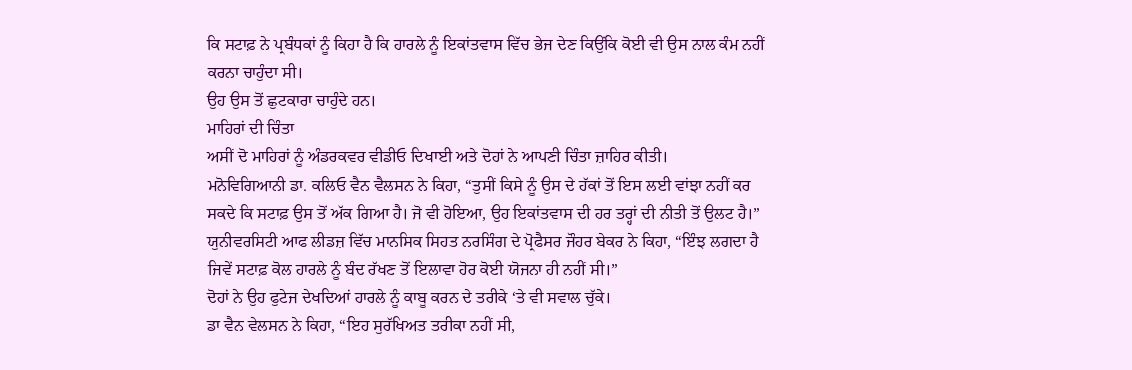ਕਿ ਸਟਾਫ਼ ਨੇ ਪ੍ਰਬੰਧਕਾਂ ਨੂੰ ਕਿਹਾ ਹੈ ਕਿ ਹਾਰਲੇ ਨੂੰ ਇਕਾਂਤਵਾਸ ਵਿੱਚ ਭੇਜ ਦੇਣ ਕਿਉਂਕਿ ਕੋਈ ਵੀ ਉਸ ਨਾਲ ਕੰਮ ਨਹੀਂ ਕਰਨਾ ਚਾਹੁੰਦਾ ਸੀ।
ਉਹ ਉਸ ਤੋਂ ਛੁਟਕਾਰਾ ਚਾਹੁੰਦੇ ਹਨ।
ਮਾਹਿਰਾਂ ਦੀ ਚਿੰਤਾ
ਅਸੀਂ ਦੋ ਮਾਹਿਰਾਂ ਨੂੰ ਅੰਡਰਕਵਰ ਵੀਡੀਓ ਦਿਖਾਈ ਅਤੇ ਦੋਹਾਂ ਨੇ ਆਪਣੀ ਚਿੰਤਾ ਜ਼ਾਹਿਰ ਕੀਤੀ।
ਮਨੋਵਿਗਿਆਨੀ ਡਾ. ਕਲਿਓ ਵੈਨ ਵੈਲਸਨ ਨੇ ਕਿਹਾ, “ਤੁਸੀਂ ਕਿਸੇ ਨੂੰ ਉਸ ਦੇ ਹੱਕਾਂ ਤੋਂ ਇਸ ਲਈ ਵਾਂਝਾ ਨਹੀਂ ਕਰ ਸਕਦੇ ਕਿ ਸਟਾਫ਼ ਉਸ ਤੋਂ ਅੱਕ ਗਿਆ ਹੈ। ਜੋ ਵੀ ਹੋਇਆ, ਉਹ ਇਕਾਂਤਵਾਸ ਦੀ ਹਰ ਤਰ੍ਹਾਂ ਦੀ ਨੀਤੀ ਤੋਂ ਉਲਟ ਹੈ।”
ਯੁਨੀਵਰਸਿਟੀ ਆਫ ਲੀਡਜ਼ ਵਿੱਚ ਮਾਨਸਿਕ ਸਿਹਤ ਨਰਸਿੰਗ ਦੇ ਪ੍ਰੋਫੈਸਰ ਜੌਹਰ ਬੇਕਰ ਨੇ ਕਿਹਾ, “ਇੰਝ ਲਗਦਾ ਹੈ ਜਿਵੇਂ ਸਟਾਫ਼ ਕੋਲ ਹਾਰਲੇ ਨੂੰ ਬੰਦ ਰੱਖਣ ਤੋਂ ਇਲਾਵਾ ਹੋਰ ਕੋਈ ਯੋਜਨਾ ਹੀ ਨਹੀਂ ਸੀ।”
ਦੋਹਾਂ ਨੇ ਉਹ ਫੁਟੇਜ ਦੇਖਦਿਆਂ ਹਾਰਲੇ ਨੂੰ ਕਾਬੂ ਕਰਨ ਦੇ ਤਰੀਕੇ ‘ਤੇ ਵੀ ਸਵਾਲ ਚੁੱਕੇ।
ਡਾ ਵੈਨ ਵੇਲਸਨ ਨੇ ਕਿਹਾ, “ਇਹ ਸੁਰੱਖਿਅਤ ਤਰੀਕਾ ਨਹੀਂ ਸੀ,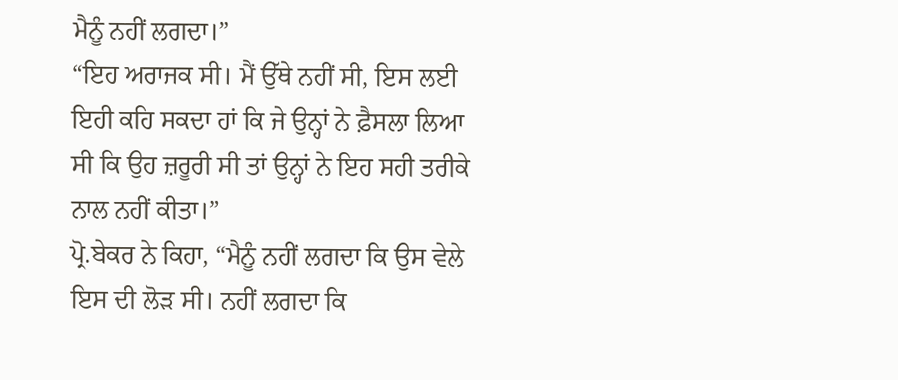ਮੈਨੂੰ ਨਹੀਂ ਲਗਦਾ।”
“ਇਹ ਅਰਾਜਕ ਸੀ। ਮੈਂ ਉੱਥੇ ਨਹੀਂ ਸੀ, ਇਸ ਲਈ ਇਹੀ ਕਹਿ ਸਕਦਾ ਹਾਂ ਕਿ ਜੇ ਉਨ੍ਹਾਂ ਨੇ ਫ਼ੈਸਲਾ ਲਿਆ ਸੀ ਕਿ ਉਹ ਜ਼ਰੂਰੀ ਸੀ ਤਾਂ ਉਨ੍ਹਾਂ ਨੇ ਇਹ ਸਹੀ ਤਰੀਕੇ ਨਾਲ ਨਹੀਂ ਕੀਤਾ।”
ਪ੍ਰੋ.ਬੇਕਰ ਨੇ ਕਿਹਾ, “ਮੈਨੂੰ ਨਹੀਂ ਲਗਦਾ ਕਿ ਉਸ ਵੇਲੇ ਇਸ ਦੀ ਲੋੜ ਸੀ। ਨਹੀਂ ਲਗਦਾ ਕਿ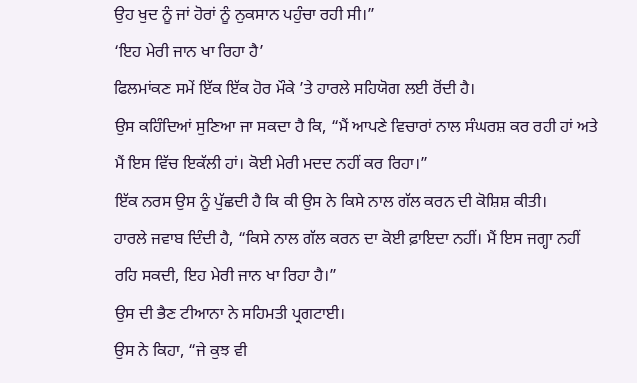ਉਹ ਖੁਦ ਨੂੰ ਜਾਂ ਹੋਰਾਂ ਨੂੰ ਨੁਕਸਾਨ ਪਹੁੰਚਾ ਰਹੀ ਸੀ।”
‘ਇਹ ਮੇਰੀ ਜਾਨ ਖਾ ਰਿਹਾ ਹੈ’
ਫਿਲਮਾਂਕਣ ਸਮੇਂ ਇੱਕ ਇੱਕ ਹੋਰ ਮੌਕੇ ’ਤੇ ਹਾਰਲੇ ਸਹਿਯੋਗ ਲਈ ਰੋਂਦੀ ਹੈ।
ਉਸ ਕਹਿੰਦਿਆਂ ਸੁਣਿਆ ਜਾ ਸਕਦਾ ਹੈ ਕਿ, “ਮੈਂ ਆਪਣੇ ਵਿਚਾਰਾਂ ਨਾਲ ਸੰਘਰਸ਼ ਕਰ ਰਹੀ ਹਾਂ ਅਤੇ ਮੈਂ ਇਸ ਵਿੱਚ ਇਕੱਲੀ ਹਾਂ। ਕੋਈ ਮੇਰੀ ਮਦਦ ਨਹੀਂ ਕਰ ਰਿਹਾ।”
ਇੱਕ ਨਰਸ ਉਸ ਨੂੰ ਪੁੱਛਦੀ ਹੈ ਕਿ ਕੀ ਉਸ ਨੇ ਕਿਸੇ ਨਾਲ ਗੱਲ ਕਰਨ ਦੀ ਕੋਸ਼ਿਸ਼ ਕੀਤੀ।
ਹਾਰਲੇ ਜਵਾਬ ਦਿੰਦੀ ਹੈ, “ਕਿਸੇ ਨਾਲ ਗੱਲ ਕਰਨ ਦਾ ਕੋਈ ਫ਼ਾਇਦਾ ਨਹੀਂ। ਮੈਂ ਇਸ ਜਗ੍ਹਾ ਨਹੀਂ ਰਹਿ ਸਕਦੀ, ਇਹ ਮੇਰੀ ਜਾਨ ਖਾ ਰਿਹਾ ਹੈ।”
ਉਸ ਦੀ ਭੈਣ ਟੀਆਨਾ ਨੇ ਸਹਿਮਤੀ ਪ੍ਰਗਟਾਈ।
ਉਸ ਨੇ ਕਿਹਾ, “ਜੇ ਕੁਝ ਵੀ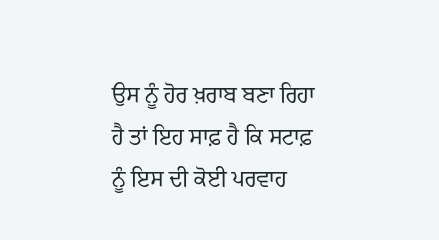ਉਸ ਨੂੰ ਹੋਰ ਖ਼ਰਾਬ ਬਣਾ ਰਿਹਾ ਹੈ ਤਾਂ ਇਹ ਸਾਫ਼ ਹੈ ਕਿ ਸਟਾਫ਼ ਨੂੰ ਇਸ ਦੀ ਕੋਈ ਪਰਵਾਹ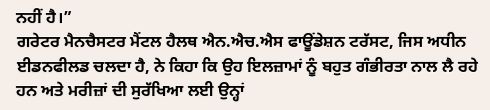ਨਹੀਂ ਹੈ।”
ਗਰੇਟਰ ਮੈਨਚੈਸਟਰ ਮੈਂਟਲ ਹੈਲਥ ਐਨ.ਐਚ.ਐਸ ਫਾਊਂਡੇਸ਼ਨ ਟਰੱਸਟ, ਜਿਸ ਅਧੀਨ ਈਡਨਫੀਲਡ ਚਲਦਾ ਹੈ, ਨੇ ਕਿਹਾ ਕਿ ਉਹ ਇਲਜ਼ਾਮਾਂ ਨੂੰ ਬਹੁਤ ਗੰਭੀਰਤਾ ਨਾਲ ਲੈ ਰਹੇ ਹਨ ਅਤੇ ਮਰੀਜ਼ਾਂ ਦੀ ਸੁਰੱਖਿਆ ਲਈ ਉਨ੍ਹਾਂ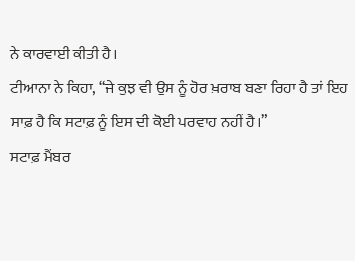ਨੇ ਕਾਰਵਾਈ ਕੀਤੀ ਹੈ।
ਟੀਆਨਾ ਨੇ ਕਿਹਾ, “ਜੇ ਕੁਝ ਵੀ ਉਸ ਨੂੰ ਹੋਰ ਖ਼ਰਾਬ ਬਣਾ ਰਿਹਾ ਹੈ ਤਾਂ ਇਹ ਸਾਫ਼ ਹੈ ਕਿ ਸਟਾਫ਼ ਨੂੰ ਇਸ ਦੀ ਕੋਈ ਪਰਵਾਹ ਨਹੀਂ ਹੈ।”
ਸਟਾਫ਼ ਮੈਂਬਰ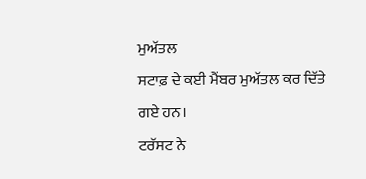ਮੁਅੱਤਲ
ਸਟਾਫ਼ ਦੇ ਕਈ ਮੈਂਬਰ ਮੁਅੱਤਲ ਕਰ ਦਿੱਤੇ ਗਏ ਹਨ।
ਟਰੱਸਟ ਨੇ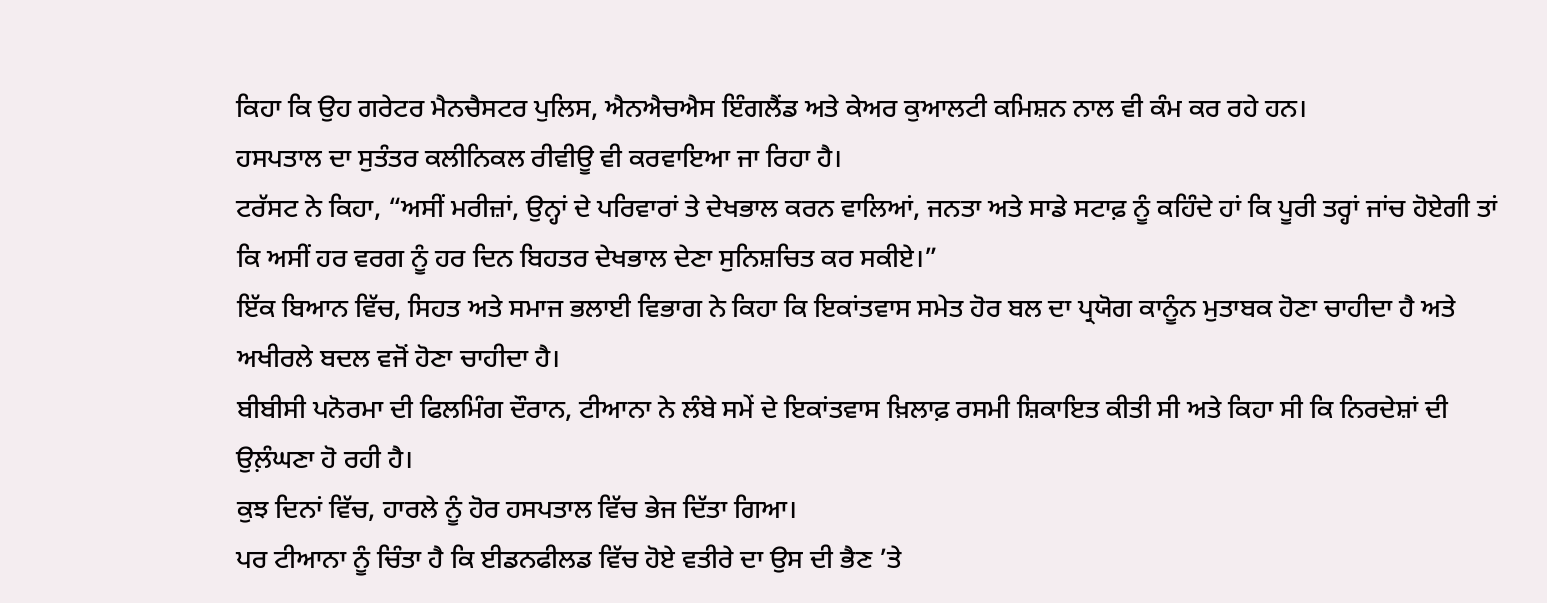ਕਿਹਾ ਕਿ ਉਹ ਗਰੇਟਰ ਮੈਨਚੈਸਟਰ ਪੁਲਿਸ, ਐਨਐਚਐਸ ਇੰਗਲੈਂਡ ਅਤੇ ਕੇਅਰ ਕੁਆਲਟੀ ਕਮਿਸ਼ਨ ਨਾਲ ਵੀ ਕੰਮ ਕਰ ਰਹੇ ਹਨ।
ਹਸਪਤਾਲ ਦਾ ਸੁਤੰਤਰ ਕਲੀਨਿਕਲ ਰੀਵੀਊ ਵੀ ਕਰਵਾਇਆ ਜਾ ਰਿਹਾ ਹੈ।
ਟਰੱਸਟ ਨੇ ਕਿਹਾ, “ਅਸੀਂ ਮਰੀਜ਼ਾਂ, ਉਨ੍ਹਾਂ ਦੇ ਪਰਿਵਾਰਾਂ ਤੇ ਦੇਖਭਾਲ ਕਰਨ ਵਾਲਿਆਂ, ਜਨਤਾ ਅਤੇ ਸਾਡੇ ਸਟਾਫ਼ ਨੂੰ ਕਹਿੰਦੇ ਹਾਂ ਕਿ ਪੂਰੀ ਤਰ੍ਹਾਂ ਜਾਂਚ ਹੋਏਗੀ ਤਾਂ ਕਿ ਅਸੀਂ ਹਰ ਵਰਗ ਨੂੰ ਹਰ ਦਿਨ ਬਿਹਤਰ ਦੇਖਭਾਲ ਦੇਣਾ ਸੁਨਿਸ਼ਚਿਤ ਕਰ ਸਕੀਏ।”
ਇੱਕ ਬਿਆਨ ਵਿੱਚ, ਸਿਹਤ ਅਤੇ ਸਮਾਜ ਭਲਾਈ ਵਿਭਾਗ ਨੇ ਕਿਹਾ ਕਿ ਇਕਾਂਤਵਾਸ ਸਮੇਤ ਹੋਰ ਬਲ ਦਾ ਪ੍ਰਯੋਗ ਕਾਨੂੰਨ ਮੁਤਾਬਕ ਹੋਣਾ ਚਾਹੀਦਾ ਹੈ ਅਤੇ ਅਖੀਰਲੇ ਬਦਲ ਵਜੋਂ ਹੋਣਾ ਚਾਹੀਦਾ ਹੈ।
ਬੀਬੀਸੀ ਪਨੋਰਮਾ ਦੀ ਫਿਲਮਿੰਗ ਦੌਰਾਨ, ਟੀਆਨਾ ਨੇ ਲੰਬੇ ਸਮੇਂ ਦੇ ਇਕਾਂਤਵਾਸ ਖ਼ਿਲਾਫ਼ ਰਸਮੀ ਸ਼ਿਕਾਇਤ ਕੀਤੀ ਸੀ ਅਤੇ ਕਿਹਾ ਸੀ ਕਿ ਨਿਰਦੇਸ਼ਾਂ ਦੀ ਉਲ਼ੰਘਣਾ ਹੋ ਰਹੀ ਹੈ।
ਕੁਝ ਦਿਨਾਂ ਵਿੱਚ, ਹਾਰਲੇ ਨੂੰ ਹੋਰ ਹਸਪਤਾਲ ਵਿੱਚ ਭੇਜ ਦਿੱਤਾ ਗਿਆ।
ਪਰ ਟੀਆਨਾ ਨੂੰ ਚਿੰਤਾ ਹੈ ਕਿ ਈਡਨਫੀਲਡ ਵਿੱਚ ਹੋਏ ਵਤੀਰੇ ਦਾ ਉਸ ਦੀ ਭੈਣ ’ਤੇ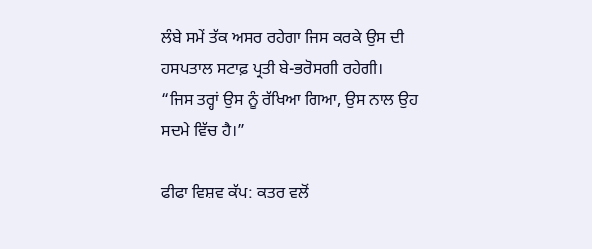ਲੰਬੇ ਸਮੇਂ ਤੱਕ ਅਸਰ ਰਹੇਗਾ ਜਿਸ ਕਰਕੇ ਉਸ ਦੀ ਹਸਪਤਾਲ ਸਟਾਫ਼ ਪ੍ਰਤੀ ਬੇ-ਭਰੋਸਗੀ ਰਹੇਗੀ।
“ਜਿਸ ਤਰ੍ਹਾਂ ਉਸ ਨੂੰ ਰੱਖਿਆ ਗਿਆ, ਉਸ ਨਾਲ ਉਹ ਸਦਮੇ ਵਿੱਚ ਹੈ।”

ਫੀਫਾ ਵਿਸ਼ਵ ਕੱਪ: ਕਤਰ ਵਲੋਂ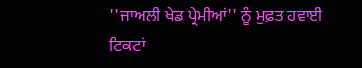''ਜਾਅਲੀ ਖੇਡ ਪ੍ਰੇਮੀਆਂ'' ਨੂੰ ਮੁਫ਼ਤ ਹਵਾਈ ਟਿਕਟਾਂ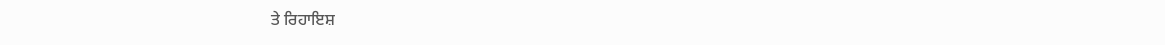ਤੇ ਰਿਹਾਇਸ਼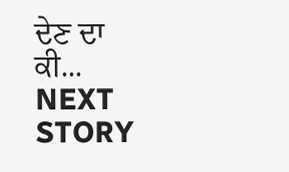ਦੇਣ ਦਾ ਕੀ...
NEXT STORY